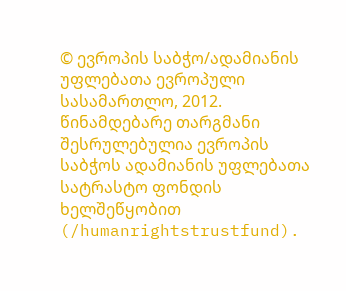© ევროპის საბჭო/ადამიანის უფლებათა ევროპული სასამართლო, 2012. წინამდებარე თარგმანი შესრულებულია ევროპის საბჭოს ადამიანის უფლებათა სატრასტო ფონდის ხელშეწყობით (/humanrightstrustfund).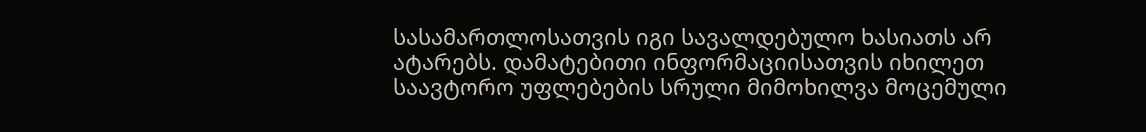სასამართლოსათვის იგი სავალდებულო ხასიათს არ ატარებს. დამატებითი ინფორმაციისათვის იხილეთ საავტორო უფლებების სრული მიმოხილვა მოცემული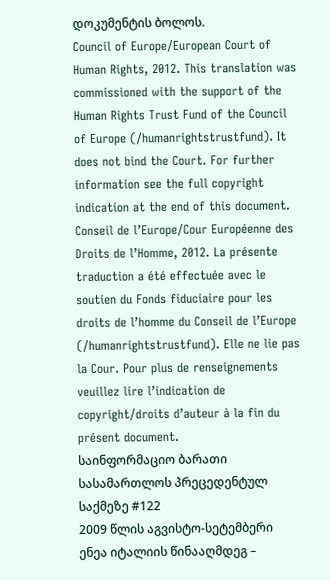დოკუმენტის ბოლოს.
Council of Europe/European Court of Human Rights, 2012. This translation was commissioned with the support of the Human Rights Trust Fund of the Council of Europe (/humanrightstrustfund). It does not bind the Court. For further information see the full copyright indication at the end of this document.
Conseil de l’Europe/Cour Européenne des Droits de l’Homme, 2012. La présente traduction a été effectuée avec le soutien du Fonds fiduciaire pour les droits de l’homme du Conseil de l’Europe (/humanrightstrustfund). Elle ne lie pas la Cour. Pour plus de renseignements veuillez lire l’indication de copyright/droits d’auteur à la fin du présent document.
საინფორმაციო ბარათი სასამართლოს პრეცედენტულ საქმეზე #122
2009 წლის აგვისტო-სეტემბერი
ენეა იტალიის წინააღმდეგ –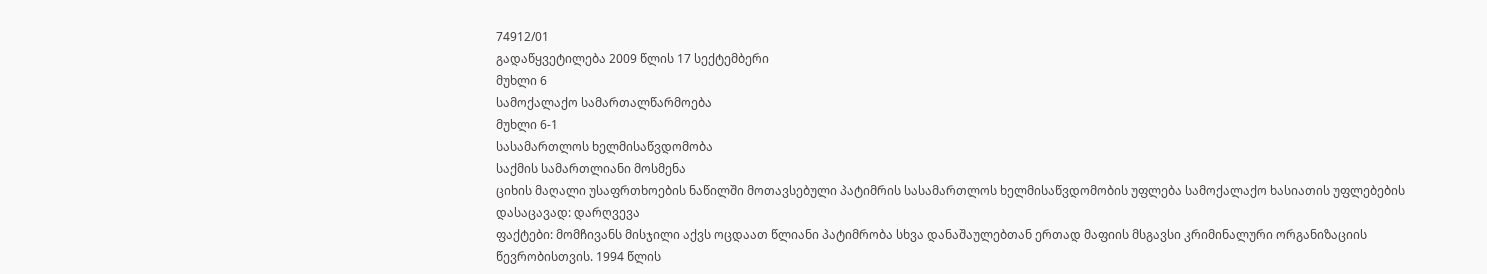74912/01
გადაწყვეტილება 2009 წლის 17 სექტემბერი
მუხლი 6
სამოქალაქო სამართალწარმოება
მუხლი 6-1
სასამართლოს ხელმისაწვდომობა
საქმის სამართლიანი მოსმენა
ციხის მაღალი უსაფრთხოების ნაწილში მოთავსებული პატიმრის სასამართლოს ხელმისაწვდომობის უფლება სამოქალაქო ხასიათის უფლებების დასაცავად: დარღვევა
ფაქტები: მომჩივანს მისჯილი აქვს ოცდაათ წლიანი პატიმრობა სხვა დანაშაულებთან ერთად მაფიის მსგავსი კრიმინალური ორგანიზაციის წევრობისთვის. 1994 წლის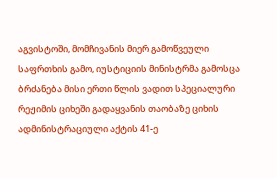აგვისტოში, მომჩივანის მიერ გამოწვეული საფრთხის გამო, იუსტიციის მინისტრმა გამოსცა ბრძანება მისი ერთი წლის ვადით სპეციალური რეჟიმის ციხეში გადაყვანის თაობაზე ციხის ადმინისტრაციული აქტის 41-ე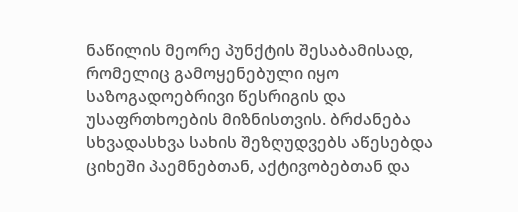ნაწილის მეორე პუნქტის შესაბამისად, რომელიც გამოყენებული იყო საზოგადოებრივი წესრიგის და უსაფრთხოების მიზნისთვის. ბრძანება სხვადასხვა სახის შეზღუდვებს აწესებდა ციხეში პაემნებთან, აქტივობებთან და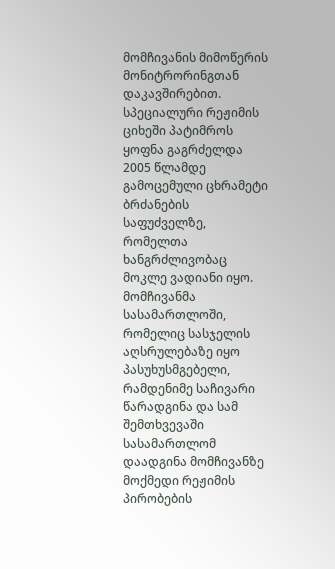მომჩივანის მიმოწერის მონიტრორინგთან დაკავშირებით. სპეციალური რეჟიმის ციხეში პატიმროს ყოფნა გაგრძელდა 2005 წლამდე გამოცემული ცხრამეტი ბრძანების საფუძველზე, რომელთა ხანგრძლივობაც მოკლე ვადიანი იყო. მომჩივანმა სასამართლოში, რომელიც სასჯელის აღსრულებაზე იყო პასუხუსმგებელი, რამდენიმე საჩივარი წარადგინა და სამ შემთხვევაში სასამართლომ დაადგინა მომჩივანზე მოქმედი რეჟიმის პირობების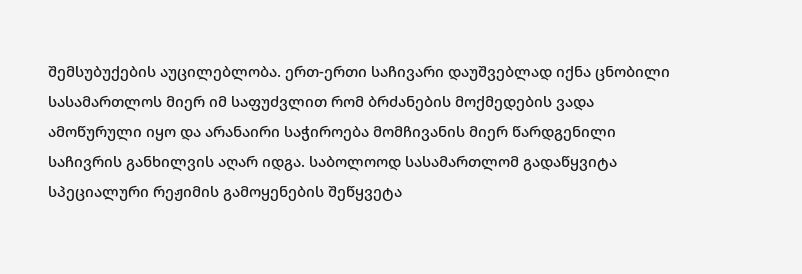შემსუბუქების აუცილებლობა. ერთ-ერთი საჩივარი დაუშვებლად იქნა ცნობილი სასამართლოს მიერ იმ საფუძვლით რომ ბრძანების მოქმედების ვადა ამოწურული იყო და არანაირი საჭიროება მომჩივანის მიერ წარდგენილი საჩივრის განხილვის აღარ იდგა. საბოლოოდ სასამართლომ გადაწყვიტა სპეციალური რეჟიმის გამოყენების შეწყვეტა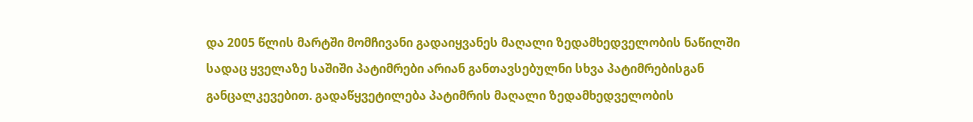და 2005 წლის მარტში მომჩივანი გადაიყვანეს მაღალი ზედამხედველობის ნაწილში სადაც ყველაზე საშიში პატიმრები არიან განთავსებულნი სხვა პატიმრებისგან განცალკევებით. გადაწყვეტილება პატიმრის მაღალი ზედამხედველობის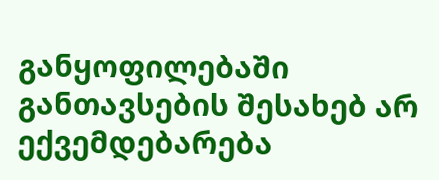განყოფილებაში განთავსების შესახებ არ ექვემდებარება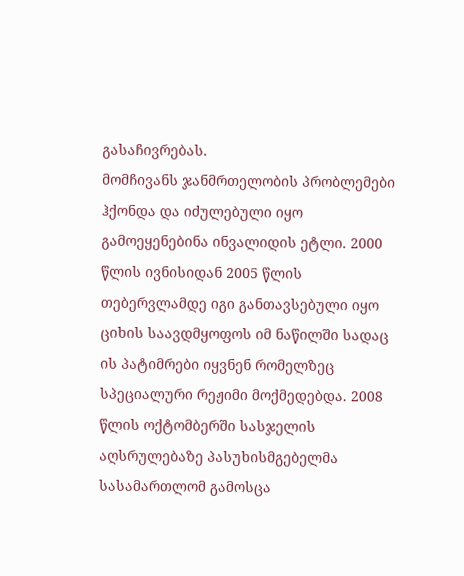გასაჩივრებას.
მომჩივანს ჯანმრთელობის პრობლემები ჰქონდა და იძულებული იყო გამოეყენებინა ინვალიდის ეტლი. 2000 წლის ივნისიდან 2005 წლის თებერვლამდე იგი განთავსებული იყო ციხის საავდმყოფოს იმ ნაწილში სადაც ის პატიმრები იყვნენ რომელზეც სპეციალური რეჟიმი მოქმედებდა. 2008 წლის ოქტომბერში სასჯელის აღსრულებაზე პასუხისმგებელმა სასამართლომ გამოსცა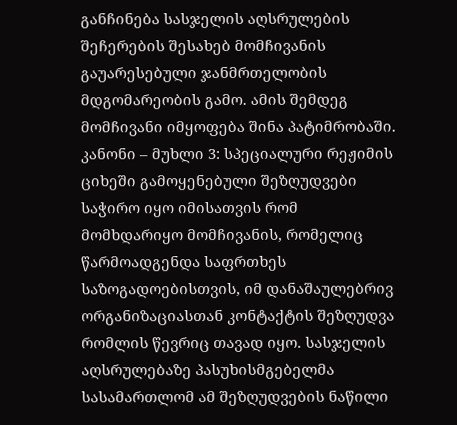განჩინება სასჯელის აღსრულების შეჩერების შესახებ მომჩივანის გაუარესებული ჯანმრთელობის მდგომარეობის გამო. ამის შემდეგ მომჩივანი იმყოფება შინა პატიმრობაში.
კანონი – მუხლი 3: სპეციალური რეჟიმის ციხეში გამოყენებული შეზღუდვები საჭირო იყო იმისათვის რომ მომხდარიყო მომჩივანის, რომელიც წარმოადგენდა საფრთხეს საზოგადოებისთვის, იმ დანაშაულებრივ ორგანიზაციასთან კონტაქტის შეზღუდვა რომლის წევრიც თავად იყო. სასჯელის აღსრულებაზე პასუხისმგებელმა სასამართლომ ამ შეზღუდვების ნაწილი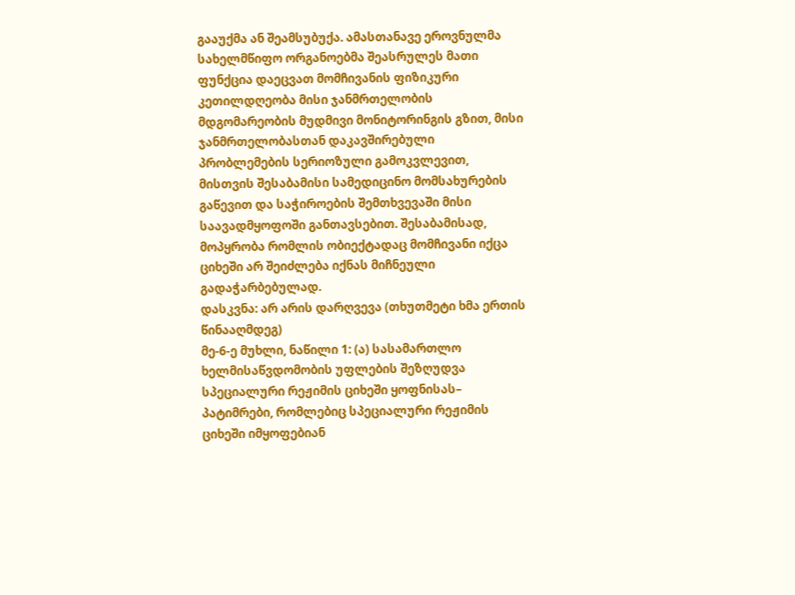გააუქმა ან შეამსუბუქა. ამასთანავე ეროვნულმა სახელმწიფო ორგანოებმა შეასრულეს მათი ფუნქცია დაეცვათ მომჩივანის ფიზიკური კეთილდღეობა მისი ჯანმრთელობის მდგომარეობის მუდმივი მონიტორინგის გზით, მისი ჯანმრთელობასთან დაკავშირებული პრობლემების სერიოზული გამოკვლევით, მისთვის შესაბამისი სამედიცინო მომსახურების გაწევით და საჭიროების შემთხვევაში მისი საავადმყოფოში განთავსებით. შესაბამისად, მოპყრობა რომლის ობიექტადაც მომჩივანი იქცა ციხეში არ შეიძლება იქნას მიჩნეული გადაჭარბებულად.
დასკვნა: არ არის დარღვევა (თხუთმეტი ხმა ერთის წინააღმდეგ)
მე-6-ე მუხლი, ნაწილი 1: (ა) სასამართლო ხელმისაწვდომობის უფლების შეზღუდვა სპეციალური რეჟიმის ციხეში ყოფნისას– პატიმრები, რომლებიც სპეციალური რეჟიმის ციხეში იმყოფებიან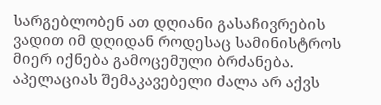სარგებლობენ ათ დღიანი გასაჩივრების ვადით იმ დღიდან როდესაც სამინისტროს მიერ იქნება გამოცემული ბრძანება. აპელაციას შემაკავებელი ძალა არ აქვს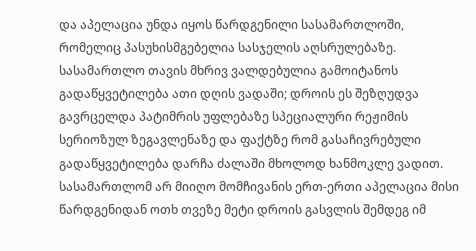და აპელაცია უნდა იყოს წარდგენილი სასამართლოში, რომელიც პასუხისმგებელია სასჯელის აღსრულებაზე. სასამართლო თავის მხრივ ვალდებულია გამოიტანოს გადაწყვეტილება ათი დღის ვადაში; დროის ეს შეზღუდვა გავრცელდა პატიმრის უფლებაზე სპეციალური რეჟიმის სერიოზულ ზეგავლენაზე და ფაქტზე რომ გასაჩივრებული გადაწყვეტილება დარჩა ძალაში მხოლოდ ხანმოკლე ვადით. სასამართლომ არ მიიღო მომჩივანის ერთ-ერთი აპელაცია მისი წარდგენიდან ოთხ თვეზე მეტი დროის გასვლის შემდეგ იმ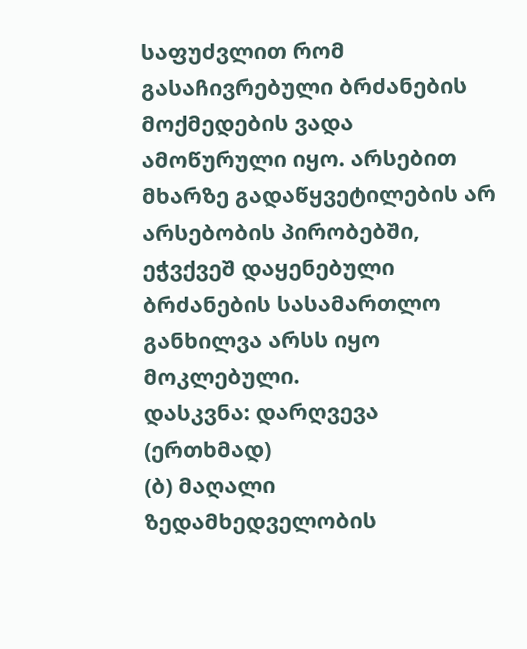საფუძვლით რომ გასაჩივრებული ბრძანების მოქმედების ვადა ამოწურული იყო. არსებით მხარზე გადაწყვეტილების არ არსებობის პირობებში, ეჭვქვეშ დაყენებული ბრძანების სასამართლო განხილვა არსს იყო მოკლებული.
დასკვნა: დარღვევა (ერთხმად)
(ბ) მაღალი ზედამხედველობის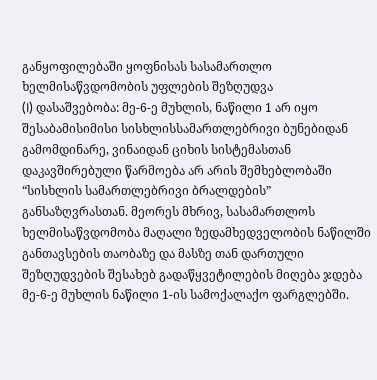განყოფილებაში ყოფნისას სასამართლო ხელმისაწვდომობის უფლების შეზღუდვა
(I) დასაშვებობა: მე-6-ე მუხლის, ნაწილი 1 არ იყო შესაბამისიმისი სისხლისსამართლებრივი ბუნებიდან გამომდინარე, ვინაიდან ციხის სისტემასთან დაკავშირებული წარმოება არ არის შემხებლობაში “სისხლის სამართლებრივი ბრალდების” განსაზღვრასთან. მეორეს მხრივ, სასამართლოს ხელმისაწვდომობა მაღალი ზედამხედველობის ნაწილში განთავსების თაობაზე და მასზე თან დართული შეზღუდვების შესახებ გადაწყვეტილების მიღება ჯდება მე-6-ე მუხლის ნაწილი 1-ის სამოქალაქო ფარგლებში.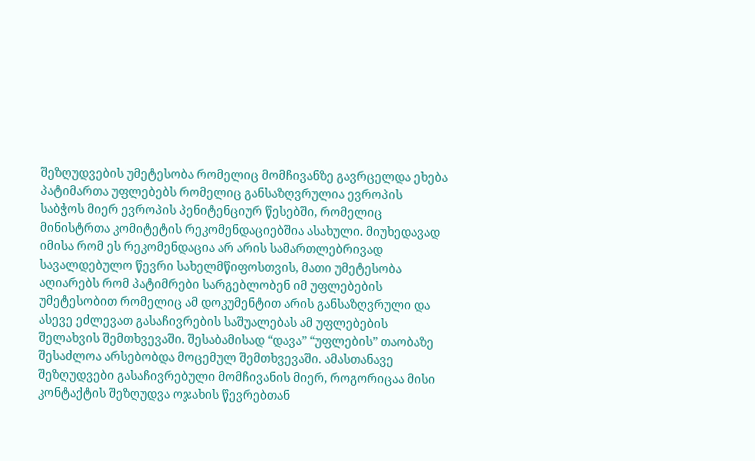შეზღუდვების უმეტესობა რომელიც მომჩივანზე გავრცელდა ეხება პატიმართა უფლებებს რომელიც განსაზღვრულია ევროპის საბჭოს მიერ ევროპის პენიტენციურ წესებში, რომელიც მინისტრთა კომიტეტის რეკომენდაციებშია ასახული. მიუხედავად იმისა რომ ეს რეკომენდაცია არ არის სამართლებრივად სავალდებულო წევრი სახელმწიფოსთვის, მათი უმეტესობა აღიარებს რომ პატიმრები სარგებლობენ იმ უფლებების უმეტესობით რომელიც ამ დოკუმენტით არის განსაზღვრული და ასევე ეძლევათ გასაჩივრების საშუალებას ამ უფლებების შელახვის შემთხვევაში. შესაბამისად “დავა” “უფლების” თაობაზე შესაძლოა არსებობდა მოცემულ შემთხვევაში. ამასთანავე შეზღუდვები გასაჩივრებული მომჩივანის მიერ, როგორიცაა მისი კონტაქტის შეზღუდვა ოჯახის წევრებთან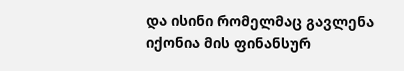და ისინი რომელმაც გავლენა იქონია მის ფინანსურ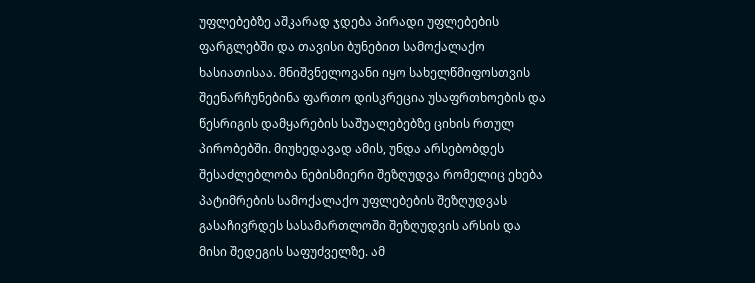უფლებებზე აშკარად ჯდება პირადი უფლებების ფარგლებში და თავისი ბუნებით სამოქალაქო ხასიათისაა. მნიშვნელოვანი იყო სახელწმიფოსთვის შეენარჩუნებინა ფართო დისკრეცია უსაფრთხოების და წესრიგის დამყარების საშუალებებზე ციხის რთულ პირობებში. მიუხედავად ამის, უნდა არსებობდეს შესაძლებლობა ნებისმიერი შეზღუდვა რომელიც ეხება პატიმრების სამოქალაქო უფლებების შეზღუდვას გასაჩივრდეს სასამართლოში შეზღუდვის არსის და მისი შედეგის საფუძველზე. ამ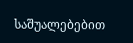საშუალებებით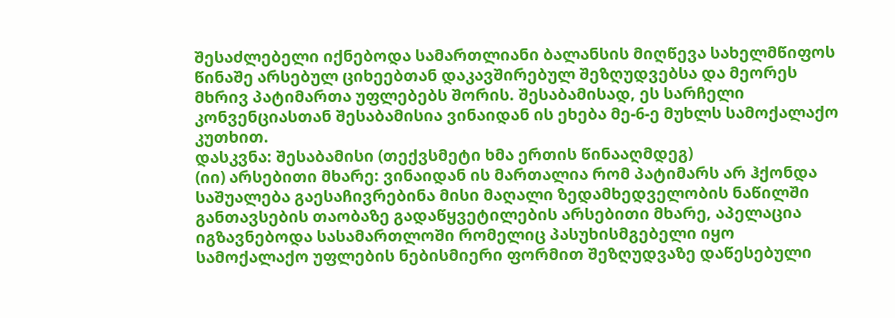შესაძლებელი იქნებოდა სამართლიანი ბალანსის მიღწევა სახელმწიფოს წინაშე არსებულ ციხეებთან დაკავშირებულ შეზღუდვებსა და მეორეს მხრივ პატიმართა უფლებებს შორის. შესაბამისად, ეს სარჩელი კონვენციასთან შესაბამისია ვინაიდან ის ეხება მე-6-ე მუხლს სამოქალაქო კუთხით.
დასკვნა: შესაბამისი (თექვსმეტი ხმა ერთის წინააღმდეგ)
(იი) არსებითი მხარე: ვინაიდან ის მართალია რომ პატიმარს არ ჰქონდა საშუალება გაესაჩივრებინა მისი მაღალი ზედამხედველობის ნაწილში განთავსების თაობაზე გადაწყვეტილების არსებითი მხარე, აპელაცია იგზავნებოდა სასამართლოში რომელიც პასუხისმგებელი იყო სამოქალაქო უფლების ნებისმიერი ფორმით შეზღუდვაზე დაწესებული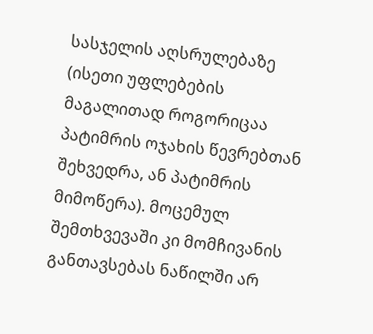სასჯელის აღსრულებაზე (ისეთი უფლებების მაგალითად როგორიცაა პატიმრის ოჯახის წევრებთან შეხვედრა, ან პატიმრის მიმოწერა). მოცემულ შემთხვევაში კი მომჩივანის განთავსებას ნაწილში არ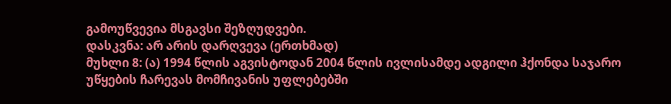გამოუწვევია მსგავსი შეზღუდვები.
დასკვნა: არ არის დარღვევა (ერთხმად)
მუხლი 8: (ა) 1994 წლის აგვისტოდან 2004 წლის ივლისამდე ადგილი ჰქონდა საჯარო უწყების ჩარევას მომჩივანის უფლებებში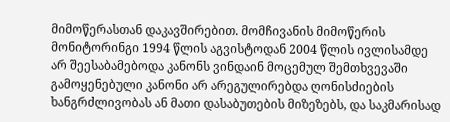მიმოწერასთან დაკავშირებით. მომჩივანის მიმოწერის მონიტორინგი 1994 წლის აგვისტოდან 2004 წლის ივლისამდე არ შეესაბამებოდა კანონს ვინდაინ მოცემულ შემთხვევაში გამოყენებული კანონი არ არეგულირებდა ღონისძიების ხანგრძლივობას ან მათი დასაბუთების მიზეზებს, და საკმარისად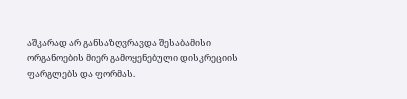აშკარად არ განსაზღვრავდა შესაბამისი ორგანოების მიერ გამოყენებული დისკრეციის ფარგლებს და ფორმას.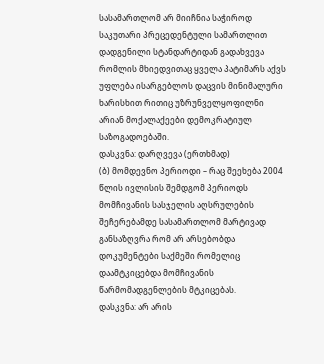სასამართლომ არ მიიჩნია საჭიროდ საკუთარი პრეცედენტული სამართლით დადგენილი სტანდარტიდან გადახვევა რომლის მხიედვითაც ყველა პატიმარს აქვს უფლება ისარგებლოს დაცვის მინიმალური ხარისხით რითიც უზრუნველყოფილნი არიან მოქალაქეები დემოკრატიულ საზოგადოებაში.
დასკვნა: დარღვევა (ერთხმად)
(ბ) მომდევნო პერიოდი – რაც შეეხება 2004 წლის ივლისის შემდგომ პერიოდს მომჩივანის სასჯელის აღსრულების შეჩერებამდე სასამართლომ მარტივად განსაზღვრა რომ არ არსებობდა დოკუმენტები საქმეში რომელიც დაამტკიცებდა მომჩივანის წარმომადგენლების მტკიცებას.
დასკვნა: არ არის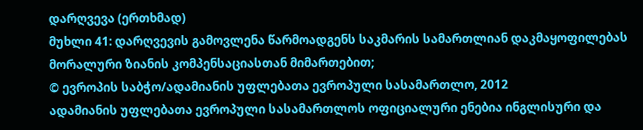დარღვევა (ერთხმად)
მუხლი 41: დარღვევის გამოვლენა წარმოადგენს საკმარის სამართლიან დაკმაყოფილებას მორალური ზიანის კომპენსაციასთან მიმართებით;
© ევროპის საბჭო/ადამიანის უფლებათა ევროპული სასამართლო, 2012
ადამიანის უფლებათა ევროპული სასამართლოს ოფიციალური ენებია ინგლისური და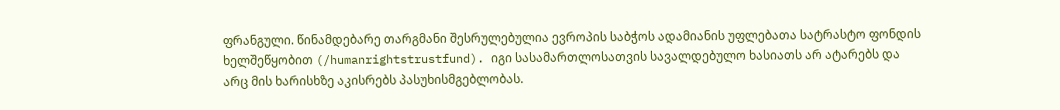ფრანგული. წინამდებარე თარგმანი შესრულებულია ევროპის საბჭოს ადამიანის უფლებათა სატრასტო ფონდის ხელშეწყობით (/humanrightstrustfund). იგი სასამართლოსათვის სავალდებულო ხასიათს არ ატარებს და არც მის ხარისხზე აკისრებს პასუხისმგებლობას.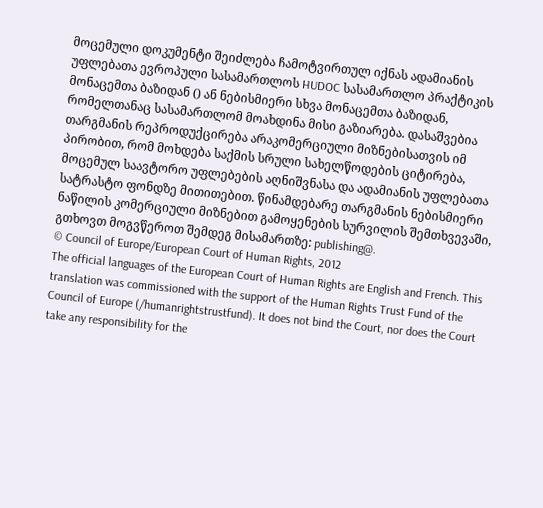მოცემული დოკუმენტი შეიძლება ჩამოტვირთულ იქნას ადამიანის უფლებათა ევროპული სასამართლოს HUDOC სასამართლო პრაქტიკის მონაცემთა ბაზიდან () ან ნებისმიერი სხვა მონაცემთა ბაზიდან, რომელთანაც სასამართლომ მოახდინა მისი გაზიარება. დასაშვებია თარგმანის რეპროდუქცირება არაკომერციული მიზნებისათვის იმ პირობით, რომ მოხდება საქმის სრული სახელწოდების ციტირება, მოცემულ საავტორო უფლებების აღნიშვნასა და ადამიანის უფლებათა სატრასტო ფონდზე მითითებით. წინამდებარე თარგმანის ნებისმიერი ნაწილის კომერციული მიზნებით გამოყენების სურვილის შემთხვევაში, გთხოვთ მოგვწეროთ შემდეგ მისამართზე: publishing@.
© Council of Europe/European Court of Human Rights, 2012
The official languages of the European Court of Human Rights are English and French. This translation was commissioned with the support of the Human Rights Trust Fund of the Council of Europe (/humanrightstrustfund). It does not bind the Court, nor does the Court take any responsibility for the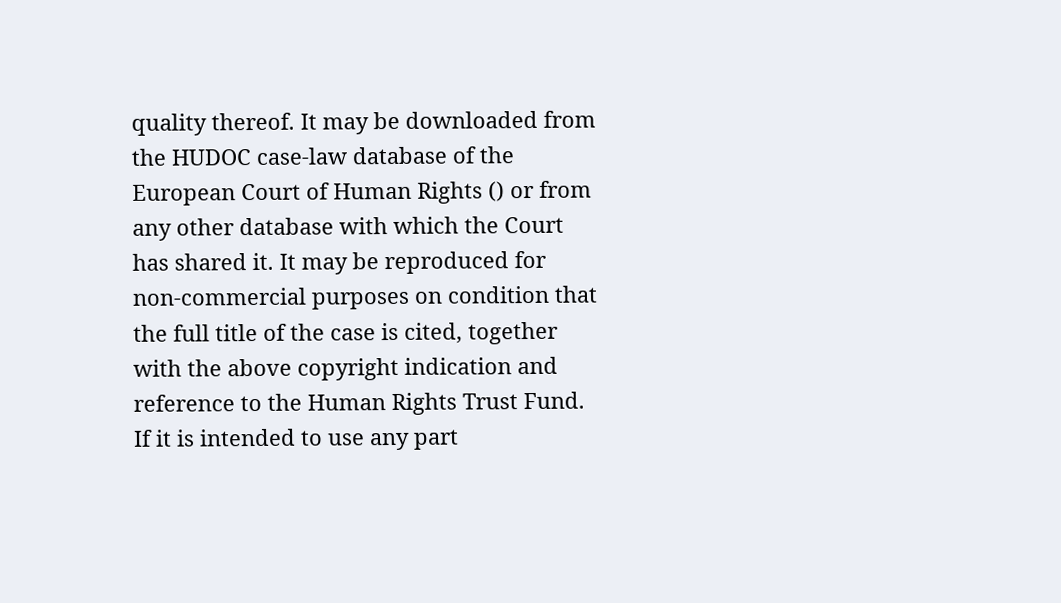quality thereof. It may be downloaded from the HUDOC case-law database of the European Court of Human Rights () or from any other database with which the Court has shared it. It may be reproduced for non-commercial purposes on condition that the full title of the case is cited, together with the above copyright indication and reference to the Human Rights Trust Fund. If it is intended to use any part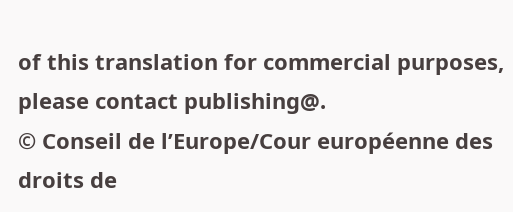of this translation for commercial purposes, please contact publishing@.
© Conseil de l’Europe/Cour européenne des droits de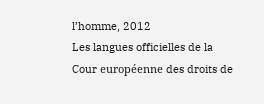l’homme, 2012
Les langues officielles de la Cour européenne des droits de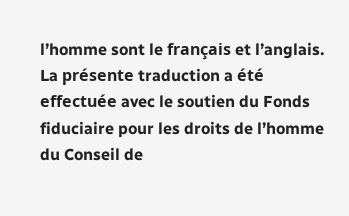l’homme sont le français et l’anglais. La présente traduction a été effectuée avec le soutien du Fonds fiduciaire pour les droits de l’homme du Conseil de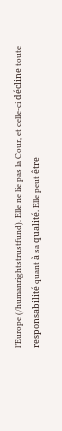l’Europe (/humanrightstrustfund). Elle ne lie pas la Cour, et celle-ci décline toute responsabilité quant à sa qualité. Elle peut être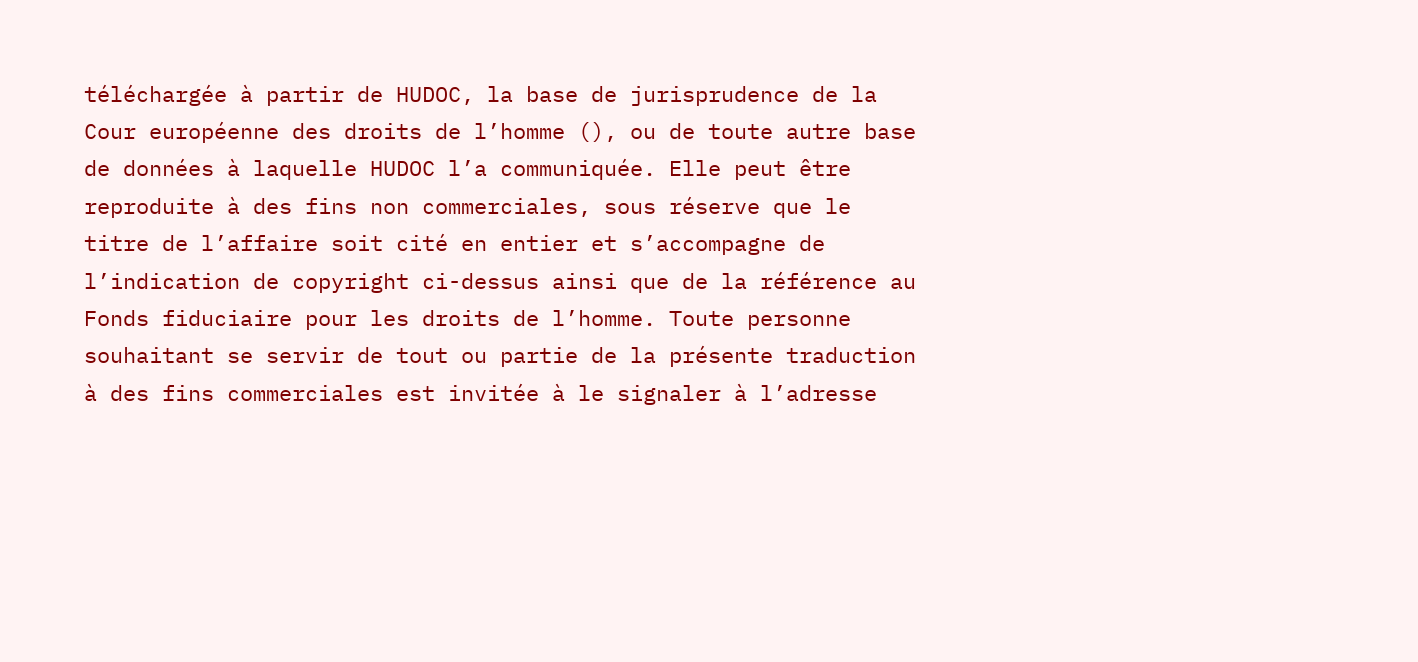téléchargée à partir de HUDOC, la base de jurisprudence de la Cour européenne des droits de l’homme (), ou de toute autre base de données à laquelle HUDOC l’a communiquée. Elle peut être reproduite à des fins non commerciales, sous réserve que le titre de l’affaire soit cité en entier et s’accompagne de l’indication de copyright ci-dessus ainsi que de la référence au Fonds fiduciaire pour les droits de l’homme. Toute personne souhaitant se servir de tout ou partie de la présente traduction à des fins commerciales est invitée à le signaler à l’adresse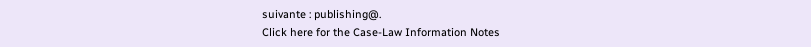suivante : publishing@.
Click here for the Case-Law Information Notes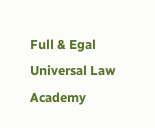Full & Egal Universal Law Academy